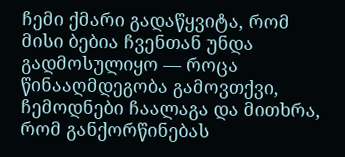ჩემი ქმარი გადაწყვიტა, რომ მისი ბებია ჩვენთან უნდა გადმოსულიყო — როცა წინააღმდეგობა გამოვთქვი, ჩემოდნები ჩაალაგა და მითხრა, რომ განქორწინებას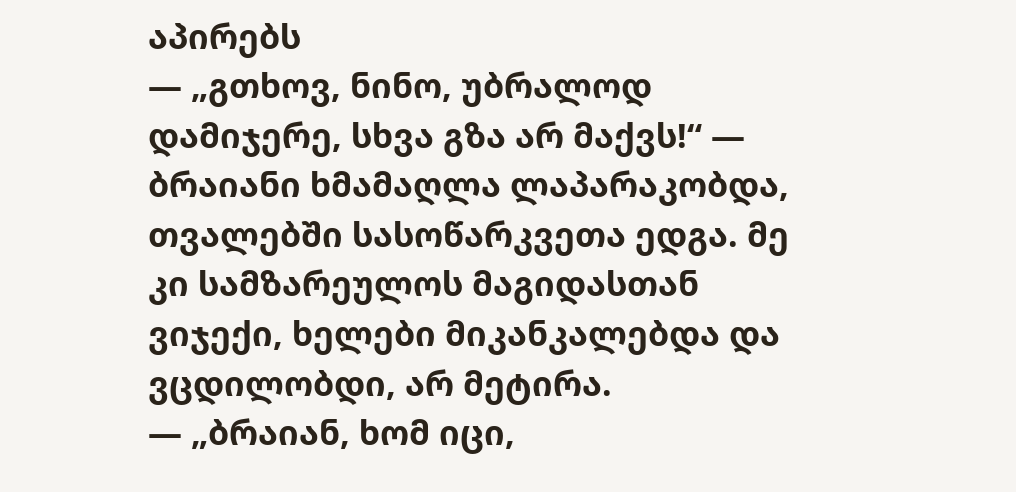აპირებს
— „გთხოვ, ნინო, უბრალოდ დამიჯერე, სხვა გზა არ მაქვს!“ — ბრაიანი ხმამაღლა ლაპარაკობდა, თვალებში სასოწარკვეთა ედგა. მე კი სამზარეულოს მაგიდასთან ვიჯექი, ხელები მიკანკალებდა და ვცდილობდი, არ მეტირა.
— „ბრაიან, ხომ იცი,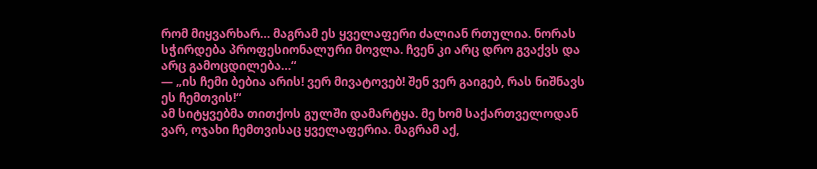რომ მიყვარხარ… მაგრამ ეს ყველაფერი ძალიან რთულია. ნორას სჭირდება პროფესიონალური მოვლა. ჩვენ კი არც დრო გვაქვს და არც გამოცდილება…“
— „ის ჩემი ბებია არის! ვერ მივატოვებ! შენ ვერ გაიგებ, რას ნიშნავს ეს ჩემთვის!“
ამ სიტყვებმა თითქოს გულში დამარტყა. მე ხომ საქართველოდან ვარ, ოჯახი ჩემთვისაც ყველაფერია. მაგრამ აქ,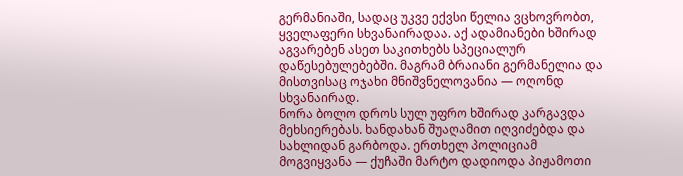გერმანიაში, სადაც უკვე ექვსი წელია ვცხოვრობთ, ყველაფერი სხვანაირადაა. აქ ადამიანები ხშირად აგვარებენ ასეთ საკითხებს სპეციალურ დაწესებულებებში. მაგრამ ბრაიანი გერმანელია და მისთვისაც ოჯახი მნიშვნელოვანია — ოღონდ სხვანაირად.
ნორა ბოლო დროს სულ უფრო ხშირად კარგავდა მეხსიერებას. ხანდახან შუაღამით იღვიძებდა და სახლიდან გარბოდა. ერთხელ პოლიციამ მოგვიყვანა — ქუჩაში მარტო დადიოდა პიჟამოთი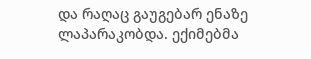და რაღაც გაუგებარ ენაზე ლაპარაკობდა. ექიმებმა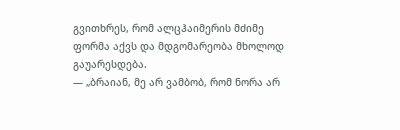გვითხრეს, რომ ალცჰაიმერის მძიმე ფორმა აქვს და მდგომარეობა მხოლოდ გაუარესდება.
— „ბრაიან, მე არ ვამბობ, რომ ნორა არ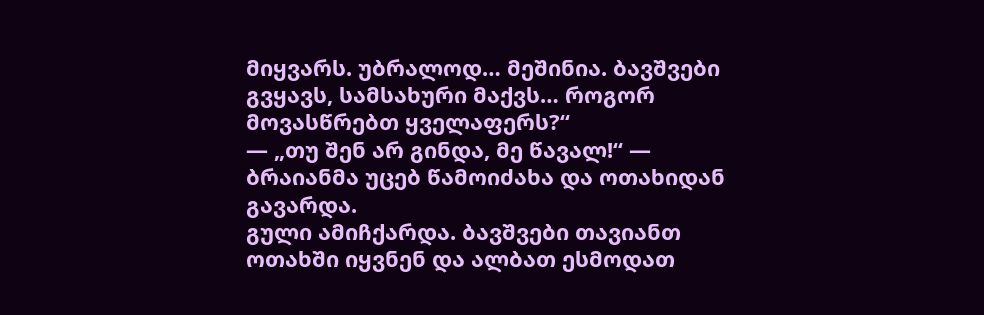მიყვარს. უბრალოდ… მეშინია. ბავშვები გვყავს, სამსახური მაქვს… როგორ მოვასწრებთ ყველაფერს?“
— „თუ შენ არ გინდა, მე წავალ!“ — ბრაიანმა უცებ წამოიძახა და ოთახიდან გავარდა.
გული ამიჩქარდა. ბავშვები თავიანთ ოთახში იყვნენ და ალბათ ესმოდათ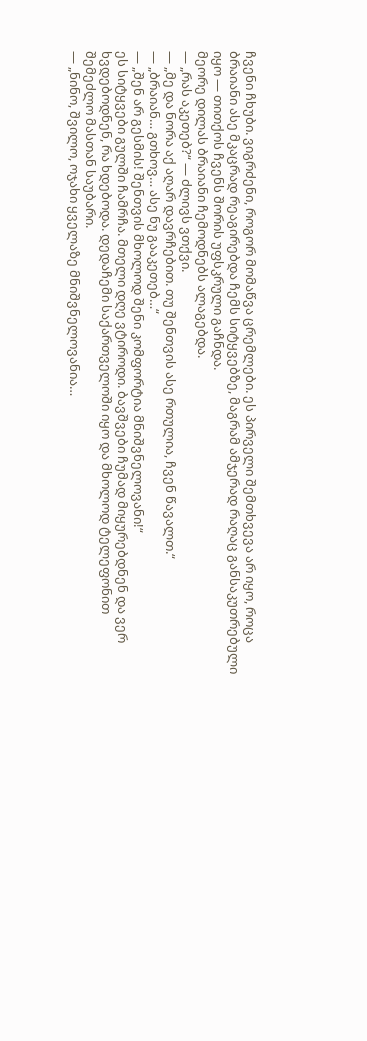ჩვენი ჩხუბი. ვიგრძენი, როგორ მომაწვა ცრემლები. ეს პირველი შემთხვევა არ იყო, როცა ბრაიანი ასე მკაცრად რეაგირებდა ჩემს სიტყვებზე, მაგრამ ამჯერად რაღაც განსაკუთრებული იყო — თითქოს ჩვენს შორის უფსკრული გაჩნდა.
მეორე დილას ბრაიანი ჩემოდნებს ალაგებდა.
— „რას აკეთებ?“ — ძლივს ვთქვი.
— „მე და ნორა აქ აღარ დავრჩებით. თუ შენთვის ასე რთულია, ჩვენ წავალთ.“
— „ბრაიან… გთხოვ… ასე ნუ გააკეთებ…“
— „შენ არ გესმის! შენთვის მხოლოდ შენი კომფორტია მნიშვნელოვანი!“
ეს სიტყვები გულში ჩამრჩა. მთელი დღე ვტიროდი. ბავშვები ჩუმად მიყურებდნენ და ვერ ხვდებოდნენ, რა ხდებოდა. დედაჩემი საქართველოში იყო და მხოლოდ ტელეფონით შემეძლო მასთან საუბარი.
— „ნინო, შვილო, ოჯახი ყველაზე მნიშვნელოვანია…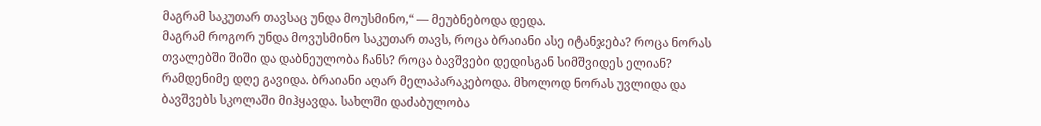მაგრამ საკუთარ თავსაც უნდა მოუსმინო,“ — მეუბნებოდა დედა.
მაგრამ როგორ უნდა მოვუსმინო საკუთარ თავს, როცა ბრაიანი ასე იტანჯება? როცა ნორას თვალებში შიში და დაბნეულობა ჩანს? როცა ბავშვები დედისგან სიმშვიდეს ელიან?
რამდენიმე დღე გავიდა. ბრაიანი აღარ მელაპარაკებოდა. მხოლოდ ნორას უვლიდა და ბავშვებს სკოლაში მიჰყავდა. სახლში დაძაბულობა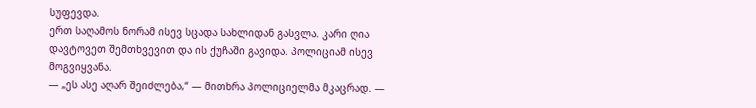სუფევდა.
ერთ საღამოს ნორამ ისევ სცადა სახლიდან გასვლა. კარი ღია დავტოვეთ შემთხვევით და ის ქუჩაში გავიდა. პოლიციამ ისევ მოგვიყვანა.
— „ეს ასე აღარ შეიძლება,“ — მითხრა პოლიციელმა მკაცრად. —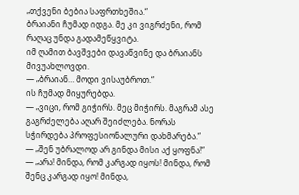„თქვენი ბებია საფრთხეშია.“
ბრაიანი ჩუმად იდგა. მე კი ვიგრძენი, რომ რაღაც უნდა გადამეწყვიტა.
იმ ღამით ბავშვები დავაწვინე და ბრაიანს მივუახლოვდი.
— „ბრაიან… მოდი ვისაუბროთ.“
ის ჩუმად მიყურებდა.
— „ვიცი, რომ გიჭირს. მეც მიჭირს. მაგრამ ასე გაგრძელება აღარ შეიძლება. ნორას სჭირდება პროფესიონალური დახმარება.“
— „შენ უბრალოდ არ გინდა მისი აქ ყოფნა!“
— „არა! მინდა, რომ კარგად იყოს! მინდა, რომ შენც კარგად იყო! მინდა,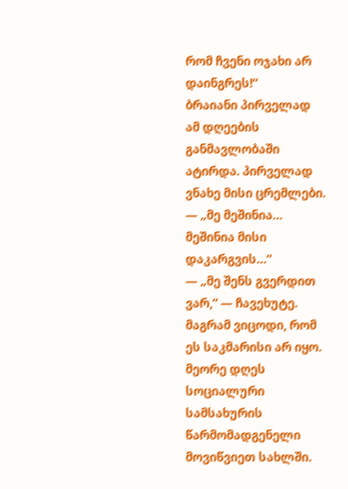რომ ჩვენი ოჯახი არ დაინგრეს!“
ბრაიანი პირველად ამ დღეების განმავლობაში ატირდა. პირველად ვნახე მისი ცრემლები.
— „მე მეშინია… მეშინია მისი დაკარგვის…“
— „მე შენს გვერდით ვარ,“ — ჩავეხუტე.
მაგრამ ვიცოდი, რომ ეს საკმარისი არ იყო.
მეორე დღეს სოციალური სამსახურის წარმომადგენელი მოვიწვიეთ სახლში.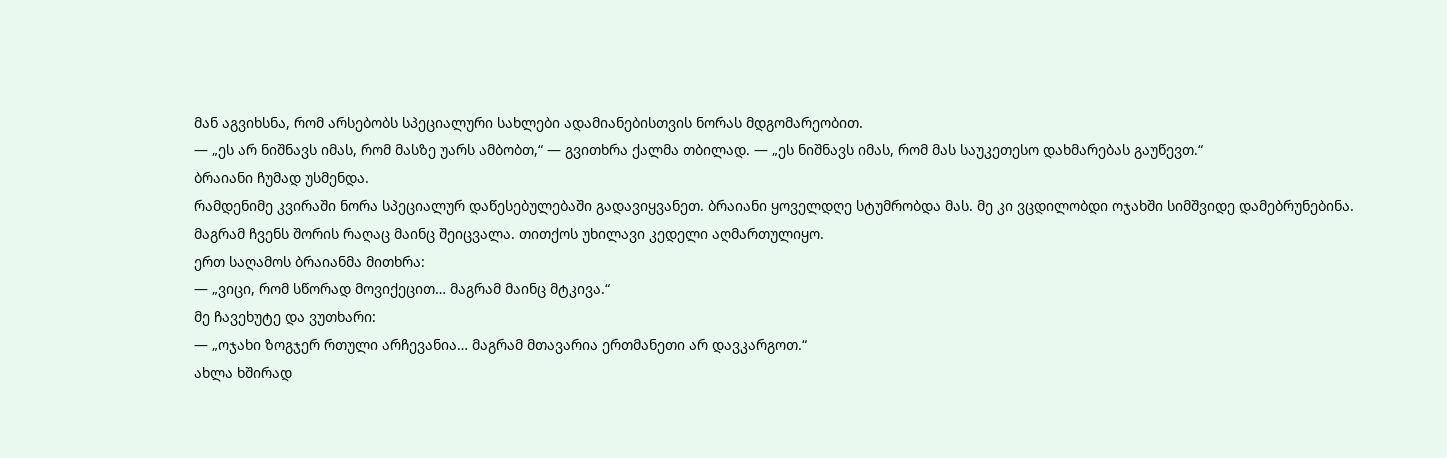მან აგვიხსნა, რომ არსებობს სპეციალური სახლები ადამიანებისთვის ნორას მდგომარეობით.
— „ეს არ ნიშნავს იმას, რომ მასზე უარს ამბობთ,“ — გვითხრა ქალმა თბილად. — „ეს ნიშნავს იმას, რომ მას საუკეთესო დახმარებას გაუწევთ.“
ბრაიანი ჩუმად უსმენდა.
რამდენიმე კვირაში ნორა სპეციალურ დაწესებულებაში გადავიყვანეთ. ბრაიანი ყოველდღე სტუმრობდა მას. მე კი ვცდილობდი ოჯახში სიმშვიდე დამებრუნებინა.
მაგრამ ჩვენს შორის რაღაც მაინც შეიცვალა. თითქოს უხილავი კედელი აღმართულიყო.
ერთ საღამოს ბრაიანმა მითხრა:
— „ვიცი, რომ სწორად მოვიქეცით… მაგრამ მაინც მტკივა.“
მე ჩავეხუტე და ვუთხარი:
— „ოჯახი ზოგჯერ რთული არჩევანია… მაგრამ მთავარია ერთმანეთი არ დავკარგოთ.“
ახლა ხშირად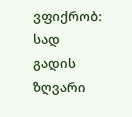ვფიქრობ: სად გადის ზღვარი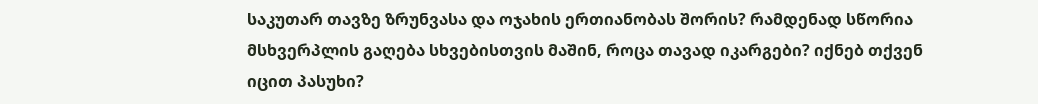საკუთარ თავზე ზრუნვასა და ოჯახის ერთიანობას შორის? რამდენად სწორია მსხვერპლის გაღება სხვებისთვის მაშინ, როცა თავად იკარგები? იქნებ თქვენ იცით პასუხი?